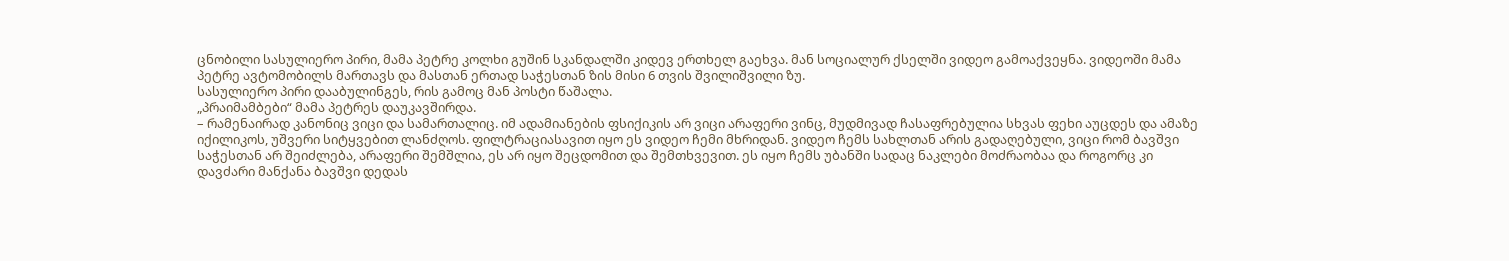ცნობილი სასულიერო პირი, მამა პეტრე კოლხი გუშინ სკანდალში კიდევ ერთხელ გაეხვა. მან სოციალურ ქსელში ვიდეო გამოაქვეყნა. ვიდეოში მამა პეტრე ავტომობილს მართავს და მასთან ერთად საჭესთან ზის მისი 6 თვის შვილიშვილი ზუ.
სასულიერო პირი დააბულინგეს, რის გამოც მან პოსტი წაშალა.
„პრაიმამბები“ მამა პეტრეს დაუკავშირდა.
– რამენაირად კანონიც ვიცი და სამართალიც. იმ ადამიანების ფსიქიკის არ ვიცი არაფერი ვინც, მუდმივად ჩასაფრებულია სხვას ფეხი აუცდეს და ამაზე იქილიკოს, უშვერი სიტყვებით ლანძღოს. ფილტრაციასავით იყო ეს ვიდეო ჩემი მხრიდან. ვიდეო ჩემს სახლთან არის გადაღებული, ვიცი რომ ბავშვი საჭესთან არ შეიძლება, არაფერი შემშლია, ეს არ იყო შეცდომით და შემთხვევით. ეს იყო ჩემს უბანში სადაც ნაკლები მოძრაობაა და როგორც კი დავძარი მანქანა ბავშვი დედას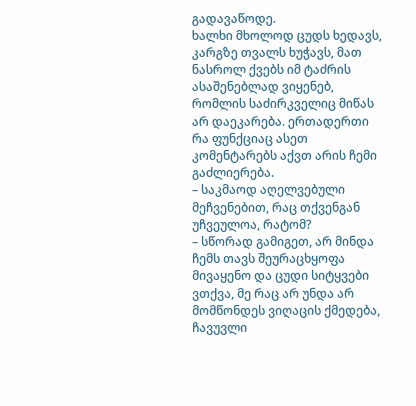გადავაწოდე.
ხალხი მხოლოდ ცუდს ხედავს, კარგზე თვალს ხუჭავს, მათ ნასროლ ქვებს იმ ტაძრის ასაშენებლად ვიყენებ, რომლის საძირკველიც მიწას არ დაეკარება. ერთადერთი რა ფუნქციაც ასეთ კომენტარებს აქვთ არის ჩემი გაძლიერება.
– საკმაოდ აღელვებული მეჩვენებით, რაც თქვენგან უჩვეულოა, რატომ?
– სწორად გამიგეთ, არ მინდა ჩემს თავს შეურაცხყოფა მივაყენო და ცუდი სიტყვები ვთქვა, მე რაც არ უნდა არ მომწონდეს ვიღაცის ქმედება, ჩავუვლი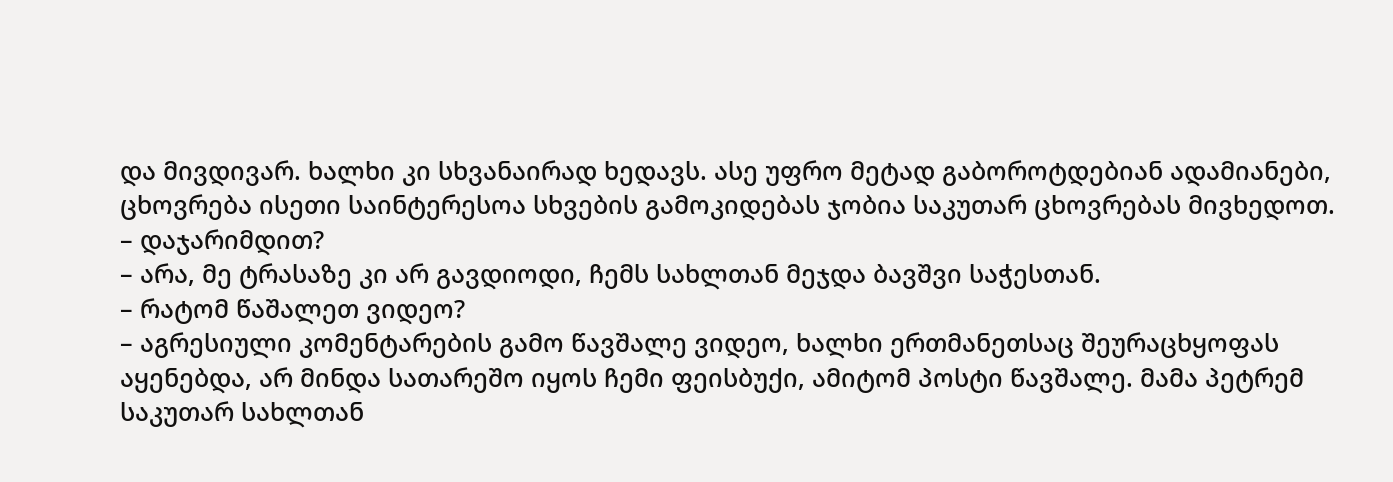და მივდივარ. ხალხი კი სხვანაირად ხედავს. ასე უფრო მეტად გაბოროტდებიან ადამიანები, ცხოვრება ისეთი საინტერესოა სხვების გამოკიდებას ჯობია საკუთარ ცხოვრებას მივხედოთ.
– დაჯარიმდით?
– არა, მე ტრასაზე კი არ გავდიოდი, ჩემს სახლთან მეჯდა ბავშვი საჭესთან.
– რატომ წაშალეთ ვიდეო?
– აგრესიული კომენტარების გამო წავშალე ვიდეო, ხალხი ერთმანეთსაც შეურაცხყოფას აყენებდა, არ მინდა სათარეშო იყოს ჩემი ფეისბუქი, ამიტომ პოსტი წავშალე. მამა პეტრემ საკუთარ სახლთან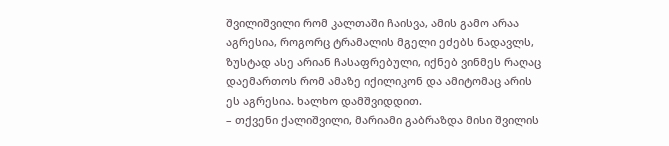შვილიშვილი რომ კალთაში ჩაისვა, ამის გამო არაა აგრესია, როგორც ტრამალის მგელი ეძებს ნადავლს, ზუსტად ასე არიან ჩასაფრებული, იქნებ ვინმეს რაღაც დაემართოს რომ ამაზე იქილიკონ და ამიტომაც არის ეს აგრესია. ხალხო დამშვიდდით.
– თქვენი ქალიშვილი, მარიამი გაბრაზდა მისი შვილის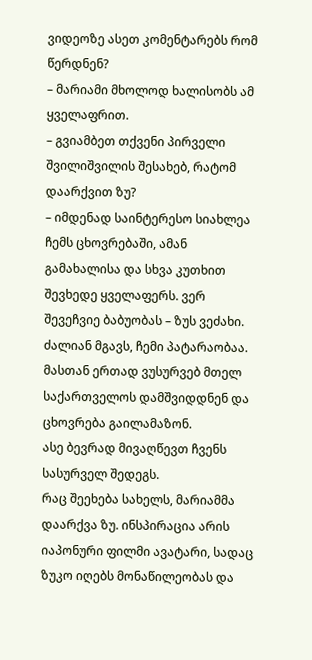ვიდეოზე ასეთ კომენტარებს რომ წერდნენ?
– მარიამი მხოლოდ ხალისობს ამ ყველაფრით.
– გვიამბეთ თქვენი პირველი შვილიშვილის შესახებ, რატომ დაარქვით ზუ?
– იმდენად საინტერესო სიახლეა ჩემს ცხოვრებაში, ამან გამახალისა და სხვა კუთხით შევხედე ყველაფერს. ვერ შევეჩვიე ბაბუობას – ზუს ვეძახი. ძალიან მგავს, ჩემი პატარაობაა. მასთან ერთად ვუსურვებ მთელ საქართველოს დამშვიდდნენ და ცხოვრება გაილამაზონ.
ასე ბევრად მივაღწევთ ჩვენს სასურველ შედეგს.
რაც შეეხება სახელს, მარიამმა დაარქვა ზუ. ინსპირაცია არის იაპონური ფილმი ავატარი, სადაც ზუკო იღებს მონაწილეობას და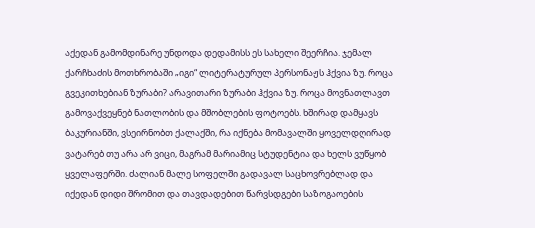აქედან გამომდინარე უნდოდა დედამისს ეს სახელი შეერჩია. ჯემალ ქარჩხაძის მოთხრობაში „იგი“ ლიტერატურულ პერსონაჟს ჰქვია ზუ. როცა გვეკითხებიან ზურაბი? არავითარი ზურაბი ჰქვია ზუ. როცა მოვნათლავთ გამოვაქვეყნებ ნათლობის და მშობლების ფოტოებს. ხშირად დამყავს ბაკურიანში, ვსეირნობთ ქალაქში, რა იქნება მომავალში ყოველდღირად ვატარებ თუ არა არ ვიცი, მაგრამ მარიამიც სტუდენტია და ხელს ვუწყობ ყველაფერში. ძალიან მალე სოფელში გადავალ საცხოვრებლად და იქედან დიდი შრომით და თავდადებით წარვსდგები საზოგაოების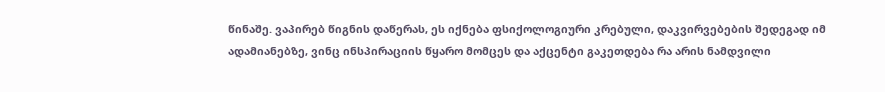წინაშე. ვაპირებ წიგნის დაწერას, ეს იქნება ფსიქოლოგიური კრებული, დაკვირვებების შედეგად იმ ადამიანებზე, ვინც ინსპირაციის წყარო მომცეს და აქცენტი გაკეთდება რა არის ნამდვილი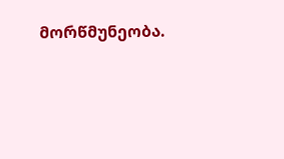მორწმუნეობა.